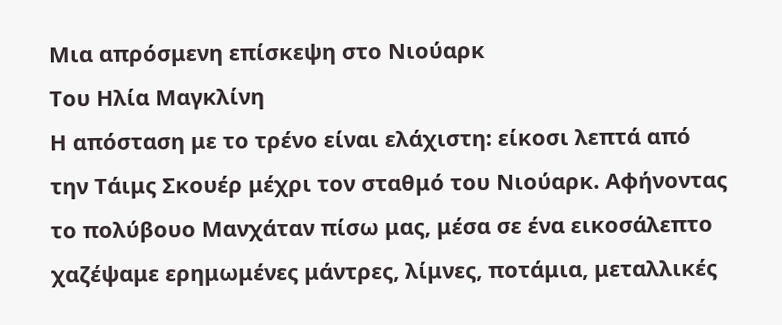Μια απρόσμενη επίσκεψη στο Νιούαρκ
Του Ηλία Μαγκλίνη
Η απόσταση με το τρένο είναι ελάχιστη: είκοσι λεπτά από την Τάιμς Σκουέρ μέχρι τον σταθμό του Νιούαρκ. Αφήνοντας το πολύβουο Μανχάταν πίσω μας, μέσα σε ένα εικοσάλεπτο χαζέψαμε ερημωμένες μάντρες, λίμνες, ποτάμια, μεταλλικές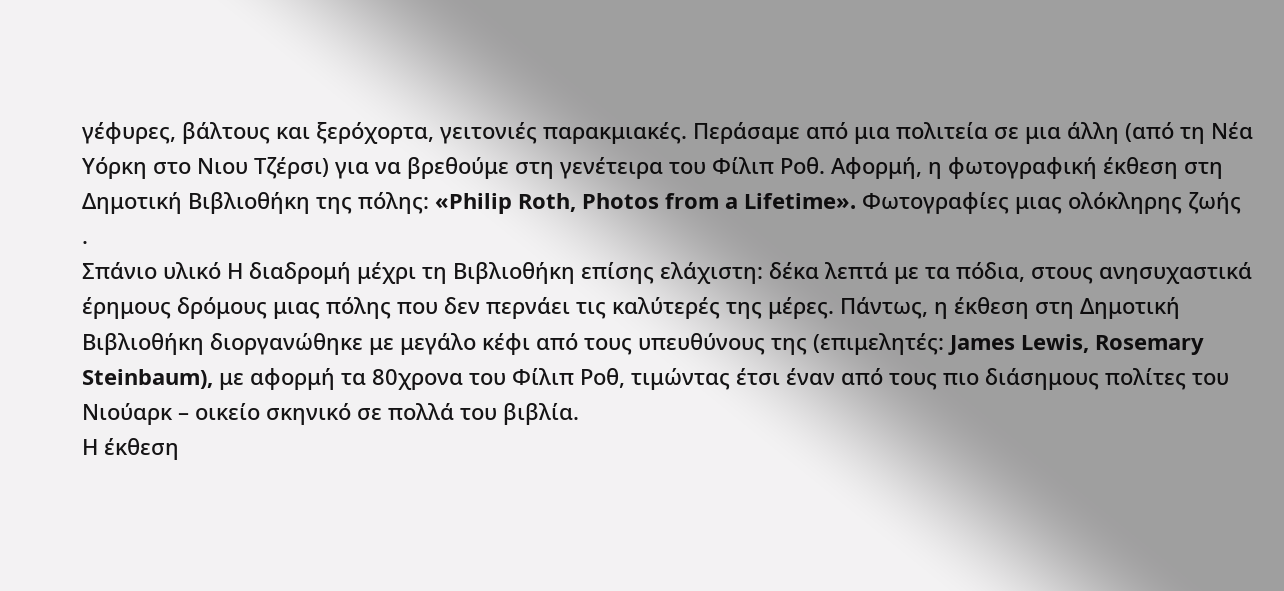γέφυρες, βάλτους και ξερόχορτα, γειτονιές παρακμιακές. Περάσαμε από μια πολιτεία σε μια άλλη (από τη Νέα Υόρκη στο Νιου Τζέρσι) για να βρεθούμε στη γενέτειρα του Φίλιπ Ροθ. Αφορμή, η φωτογραφική έκθεση στη Δημοτική Βιβλιοθήκη της πόλης: «Philip Roth, Photos from a Lifetime». Φωτογραφίες μιας ολόκληρης ζωής
.
Σπάνιο υλικό Η διαδρομή μέχρι τη Βιβλιοθήκη επίσης ελάχιστη: δέκα λεπτά με τα πόδια, στους ανησυχαστικά έρημους δρόμους μιας πόλης που δεν περνάει τις καλύτερές της μέρες. Πάντως, η έκθεση στη Δημοτική Βιβλιοθήκη διοργανώθηκε με μεγάλο κέφι από τους υπευθύνους της (επιμελητές: James Lewis, Rosemary Steinbaum), με αφορμή τα 80χρονα του Φίλιπ Ροθ, τιμώντας έτσι έναν από τους πιο διάσημους πολίτες του Νιούαρκ – οικείο σκηνικό σε πολλά του βιβλία.
Η έκθεση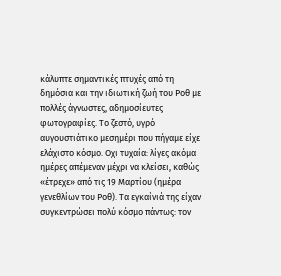κάλυπτε σημαντικές πτυχές από τη δημόσια και την ιδιωτική ζωή του Ροθ με πολλές άγνωστες, αδημοσίευτες φωτογραφίες. Το ζεστό, υγρό αυγουστιάτικο μεσημέρι που πήγαμε είχε ελάχιστο κόσμο. Οχι τυχαία: λίγες ακόμα ημέρες απέμεναν μέχρι να κλείσει, καθώς «έτρεχε» από τις 19 Μαρτίου (ημέρα γενεθλίων του Ροθ). Τα εγκαίνιά της είχαν συγκεντρώσει πολύ κόσμο πάντως: τον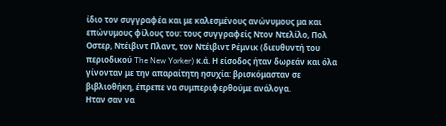ίδιο τον συγγραφέα και με καλεσμένους ανώνυμους μα και επώνυμους φίλους του: τους συγγραφείς Ντον Ντελίλο, Πολ Οστερ, Ντέιβιντ Πλαντ, τον Ντέιβιντ Ρέμνικ (διευθυντή του περιοδικού The New Yorker) κ.ά. Η είσοδος ήταν δωρεάν και όλα γίνονταν με την απαραίτητη ησυχία: βρισκόμασταν σε βιβλιοθήκη, έπρεπε να συμπεριφερθούμε ανάλογα.
Ηταν σαν να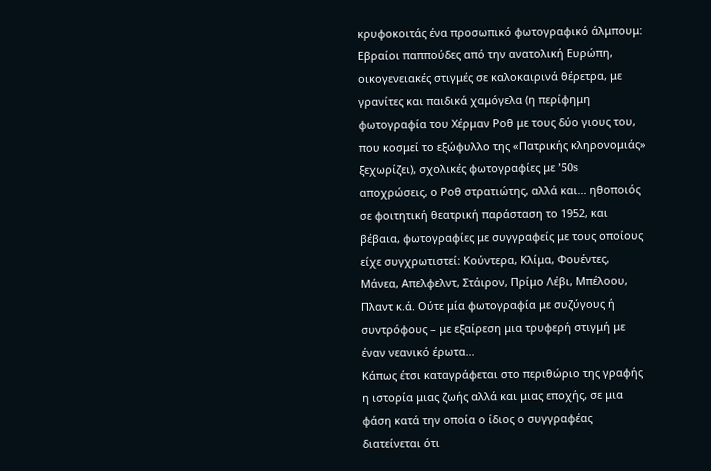κρυφοκοιτάς ένα προσωπικό φωτογραφικό άλμπουμ: Εβραίοι παππούδες από την ανατολική Ευρώπη, οικογενειακές στιγμές σε καλοκαιρινά θέρετρα, με γρανίτες και παιδικά χαμόγελα (η περίφημη φωτογραφία του Χέρμαν Ροθ με τους δύο γιους του, που κοσμεί το εξώφυλλο της «Πατρικής κληρονομιάς» ξεχωρίζει), σχολικές φωτογραφίες με ’50s αποχρώσεις, ο Ροθ στρατιώτης, αλλά και... ηθοποιός σε φοιτητική θεατρική παράσταση το 1952, και βέβαια, φωτογραφίες με συγγραφείς με τους οποίους είχε συγχρωτιστεί: Κούντερα, Κλίμα, Φουέντες, Μάνεα, Απελφελντ, Στάιρον, Πρίμο Λέβι, Μπέλοου, Πλαντ κ.ά. Ούτε μία φωτογραφία με συζύγους ή συντρόφους – με εξαίρεση μια τρυφερή στιγμή με έναν νεανικό έρωτα...
Κάπως έτσι καταγράφεται στο περιθώριο της γραφής η ιστορία μιας ζωής αλλά και μιας εποχής, σε μια φάση κατά την οποία ο ίδιος ο συγγραφέας διατείνεται ότι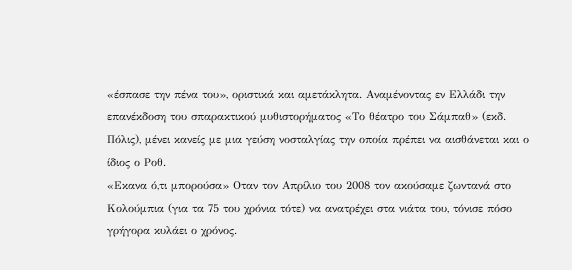«έσπασε την πένα του», οριστικά και αμετάκλητα. Αναμένοντας εν Ελλάδι την επανέκδοση του σπαρακτικού μυθιστορήματος «Το θέατρο του Σάμπαθ» (εκδ. Πόλις), μένει κανείς με μια γεύση νοσταλγίας την οποία πρέπει να αισθάνεται και ο ίδιος ο Ροθ.
«Εκανα ό,τι μπορούσα» Οταν τον Απρίλιο του 2008 τον ακούσαμε ζωντανά στο Κολούμπια (για τα 75 του χρόνια τότε) να ανατρέχει στα νιάτα του, τόνισε πόσο γρήγορα κυλάει ο χρόνος.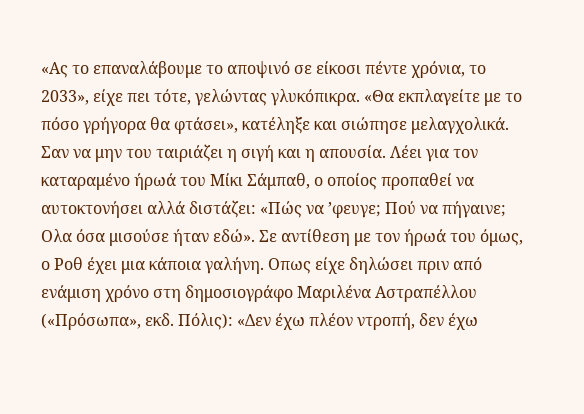«Ας το επαναλάβουμε το αποψινό σε είκοσι πέντε χρόνια, το 2033», είχε πει τότε, γελώντας γλυκόπικρα. «Θα εκπλαγείτε με το πόσο γρήγορα θα φτάσει», κατέληξε και σιώπησε μελαγχολικά. Σαν να μην του ταιριάζει η σιγή και η απουσία. Λέει για τον καταραμένο ήρωά του Μίκι Σάμπαθ, ο οποίος προπαθεί να αυτοκτονήσει αλλά διστάζει: «Πώς να ’φευγε; Πού να πήγαινε; Ολα όσα μισούσε ήταν εδώ». Σε αντίθεση με τον ήρωά του όμως, ο Ροθ έχει μια κάποια γαλήνη. Οπως είχε δηλώσει πριν από ενάμιση χρόνο στη δημοσιογράφο Μαριλένα Αστραπέλλου («Πρόσωπα», εκδ. Πόλις): «Δεν έχω πλέον ντροπή, δεν έχω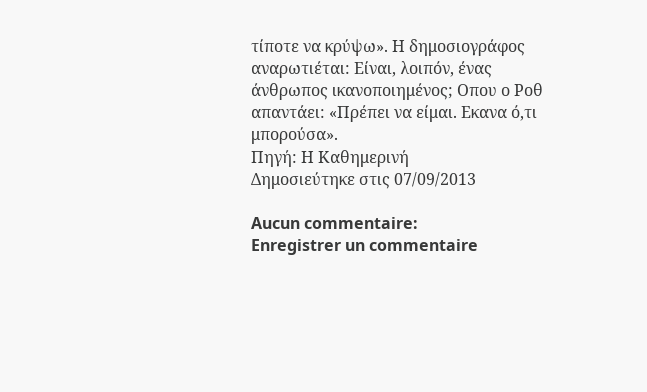τίποτε να κρύψω». Η δημοσιογράφος αναρωτιέται: Είναι, λοιπόν, ένας άνθρωπος ικανοποιημένος; Οπου ο Ροθ απαντάει: «Πρέπει να είμαι. Εκανα ό,τι μπορούσα».
Πηγή: Η Καθημερινή
Δημοσιεύτηκε στις 07/09/2013

Aucun commentaire:
Enregistrer un commentaire